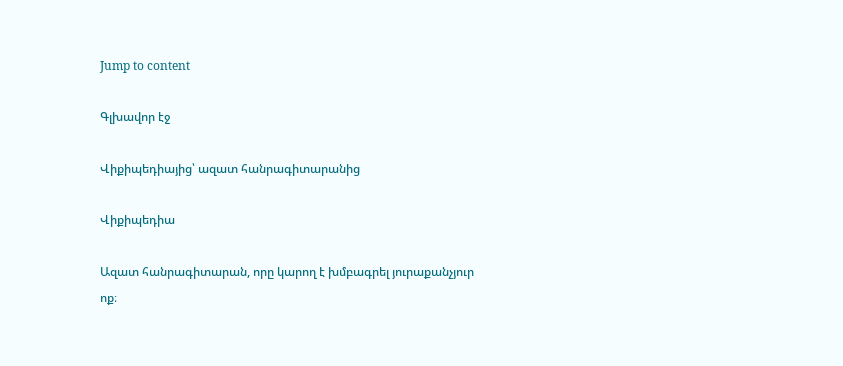Jump to content

Գլխավոր էջ

Վիքիպեդիայից՝ ազատ հանրագիտարանից

Վիքիպեդիա

Ազատ հանրագիտարան, որը կարող է խմբագրել յուրաքանչյուր ոք։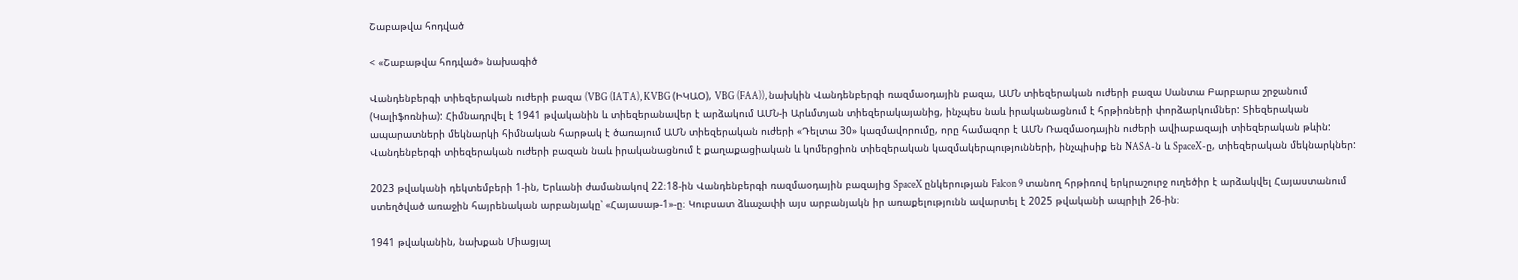Շաբաթվա հոդված

< «Շաբաթվա հոդված» նախագիծ

Վանդենբերգի տիեզերական ուժերի բազա (VBG (IATA), KVBG (ԻԿԱՕ), VBG (FAA)), նախկին Վանդենբերգի ռազմաօդային բազա, ԱՄՆ տիեզերական ուժերի բազա Սանտա Բարբարա շրջանում (Կալիֆոռնիա): Հիմնադրվել է 1941 թվականին և տիեզերանավեր է արձակում ԱՄՆ-ի Արևմտյան տիեզերակայանից, ինչպես նաև իրականացնում է հրթիռների փորձարկումներ: Տիեզերական ապարատների մեկնարկի հիմնական հարթակ է ծառայում ԱՄՆ տիեզերական ուժերի «Դելտա 30» կազմավորումը, որը համազոր է ԱՄՆ Ռազմաօդային ուժերի ավիաբազայի տիեզերական թևին: Վանդենբերգի տիեզերական ուժերի բազան նաև իրականացնում է քաղաքացիական և կոմերցիոն տիեզերական կազմակերպությունների, ինչպիսիք են NASA-ն և SpaceX-ը, տիեզերական մեկնարկներ:

2023 թվականի դեկտեմբերի 1-ին, Երևանի ժամանակով 22։18-ին Վանդենբերգի ռազմաօդային բազայից SpaceX ընկերության Falcon 9 տանող հրթիռով երկրաշուրջ ուղեծիր է արձակվել Հայաստանում ստեղծված առաջին հայրենական արբանյակը՝ «Հայասաթ-1»-ը։ Կուբսատ ձևաչափի այս արբանյակն իր առաքելությունն ավարտել է 2025 թվականի ապրիլի 26-ին։

1941 թվականին, նախքան Միացյալ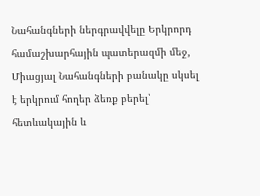Նահանգների ներգրավվելը Երկրորդ համաշխարհային պատերազմի մեջ, Միացյալ Նահանգների բանակը սկսել է երկրում հողեր ձեռք բերել՝ հետևակային և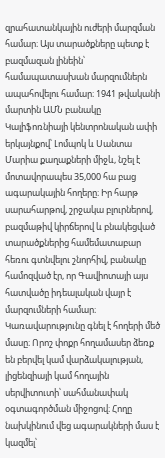զրահատանկային ուժերի մարզման համար։ Այս տարածքները պետք է բազմազան լինեին՝ համապատասխան մարզումներն ապահովելու համար։ 1941 թվականի մարտին ԱՄՆ բանակը Կալիֆոռնիայի կենտրոնական ափի երկայնքով՝ Լոմպոկ և Սանտա Մարիա քաղաքների միջև, նշել է մոտավորապես 35,000 հա բաց ագարակային հողերը։ Իր հարթ սարահարթով, շրջակա բլուրներով, բազմաթիվ կիրճերով և բնակեցված տարածքներից համեմատաբար հեռու գտնվելու շնորհիվ, բանակը համոզված էր, որ Գավիոտայի այս հատվածը իդեալական վայր է մարզումների համար։ Կառավարությունը գնել է հողերի մեծ մասը։ Որոշ փոքր հողամասեր ձեռք են բերվել կամ վարձակալության, լիցենզիայի կամ հողային սերվիտուտի՝ սահմանափակ օգտագործման միջոցով։ Հողը նախկինում վեց ագարակների մաս է կազմել՝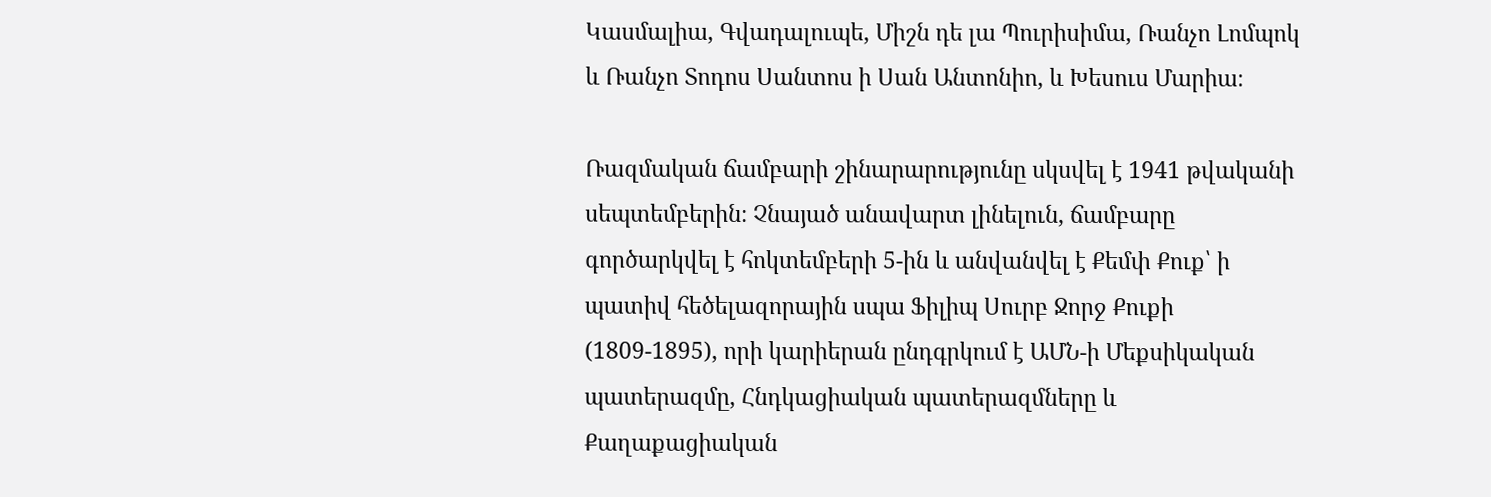Կասմալիա, Գվադալուպե, Միշն դե լա Պուրիսիմա, Ռանչո Լոմպոկ և Ռանչո Տոդոս Սանտոս ի Սան Անտոնիո, և Խեսուս Մարիա։

Ռազմական ճամբարի շինարարությունը սկսվել է 1941 թվականի սեպտեմբերին։ Չնայած անավարտ լինելուն, ճամբարը գործարկվել է հոկտեմբերի 5-ին և անվանվել է Քեմփ Քուք՝ ի պատիվ հեծելազորային սպա Ֆիլիպ Սուրբ Ջորջ Քուքի (1809-1895), որի կարիերան ընդգրկում է ԱՄՆ-ի Մեքսիկական պատերազմը, Հնդկացիական պատերազմները և Քաղաքացիական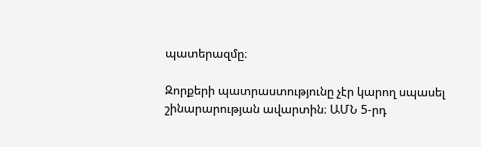պատերազմը։

Զորքերի պատրաստությունը չէր կարող սպասել շինարարության ավարտին։ ԱՄՆ 5-րդ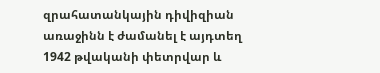զրահատանկային դիվիզիան առաջինն է ժամանել է այդտեղ 1942 թվականի փետրվար և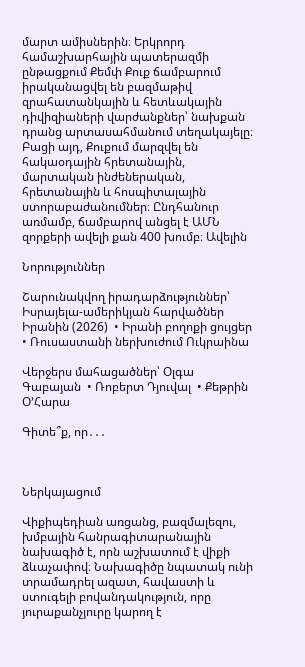մարտ ամիսներին։ Երկրորդ համաշխարհային պատերազմի ընթացքում Քեմփ Քուք ճամբարում իրականացվել են բազմաթիվ զրահատանկային և հետևակային դիվիզիաների վարժանքներ՝ նախքան դրանց արտասահմանում տեղակայելը։ Բացի այդ, Քուքում մարզվել են հակաօդային հրետանային, մարտական ինժեներական, հրետանային և հոսպիտալային ստորաբաժանումներ։ Ընդհանուր առմամբ, ճամբարով անցել է ԱՄՆ զորքերի ավելի քան 400 խումբ։ Ավելին

Նորություններ

Շարունակվող իրադարձություններ՝ Իսրայելա-ամերիկյան հարվածներ Իրանին (2026)  • Իրանի բողոքի ցույցեր  • Ռուսաստանի ներխուժում Ուկրաինա

Վերջերս մահացածներ՝ Օլգա Գաբայան  • Ռոբերտ Դյուվալ  • Քեթրին Օ’Հարա

Գիտե՞ք, որ․․․



Ներկայացում

Վիքիպեդիան առցանց, բազմալեզու, խմբային հանրագիտարանային նախագիծ է, որն աշխատում է վիքի ձևաչափով։ Նախագիծը նպատակ ունի տրամադրել ազատ, հավաստի և ստուգելի բովանդակություն, որը յուրաքանչյուրը կարող է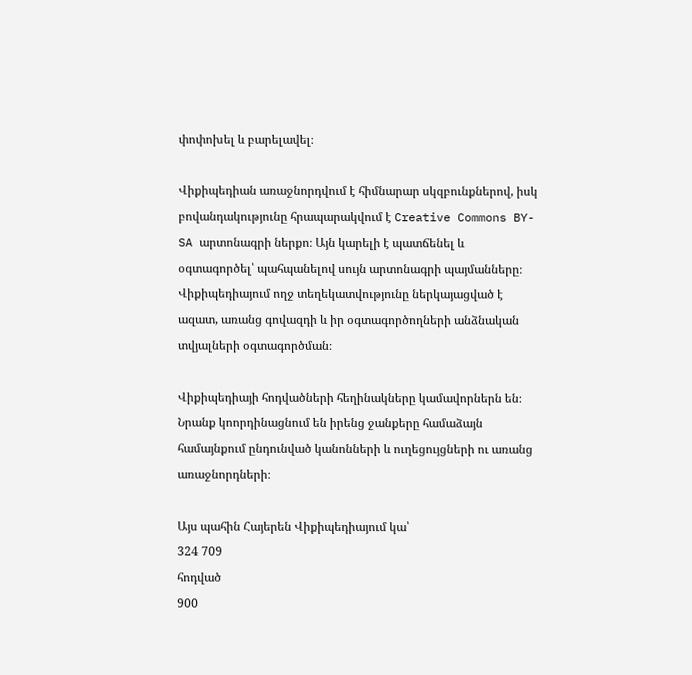փոփոխել և բարելավել։

Վիքիպեդիան առաջնորդվում է հիմնարար սկզբունքներով, իսկ բովանդակությունը հրապարակվում է Creative Commons BY-SA արտոնագրի ներքո։ Այն կարելի է պատճենել և օգտագործել՝ պահպանելով սույն արտոնագրի պայմանները։ Վիքիպեդիայում ողջ տեղեկատվությունը ներկայացված է ազատ, առանց գովազդի և իր օգտագործողների անձնական տվյալների օգտագործման։

Վիքիպեդիայի հոդվածների հեղինակները կամավորներն են։ Նրանք կոորդինացնում են իրենց ջանքերը համաձայն համայնքում ընդունված կանոնների և ուղեցույցների ու առանց առաջնորդների։

Այս պահին Հայերեն Վիքիպեդիայում կա՝
324 709
հոդված
900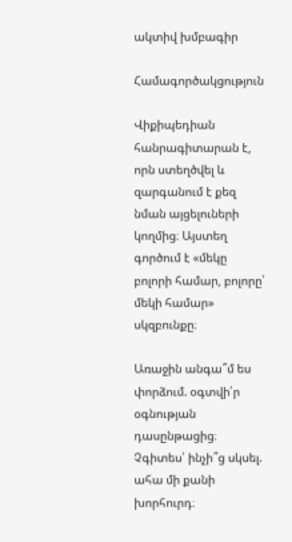ակտիվ խմբագիր

Համագործակցություն

Վիքիպեդիան հանրագիտարան է, որն ստեղծվել և զարգանում է քեզ նման այցելուների կողմից։ Այստեղ գործում է «մեկը բոլորի համար, բոլորը՝ մեկի համար» սկզբունքը։

Առաջին անգա՞մ ես փորձում. օգտվի՛ր օգնության դասընթացից։ Չգիտես՝ ինչի՞ց սկսել. ահա մի քանի խորհուրդ։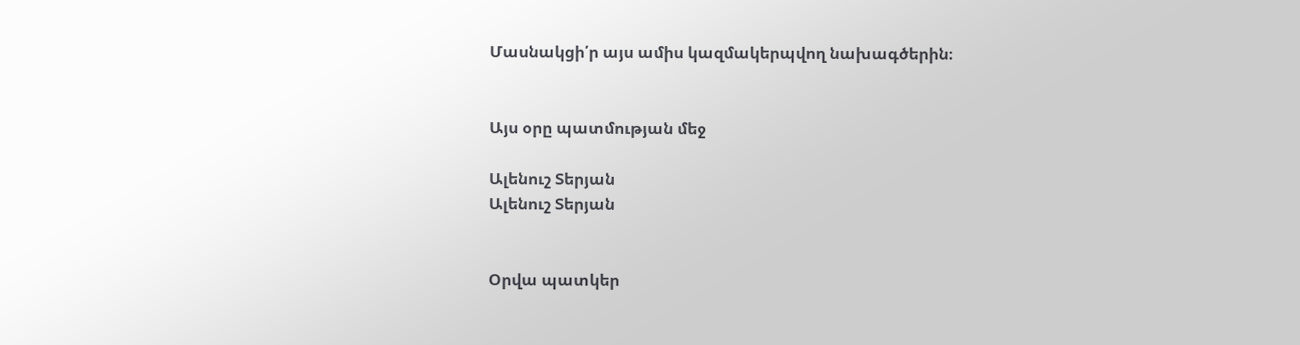Մասնակցի՛ր այս ամիս կազմակերպվող նախագծերին։


Այս օրը պատմության մեջ

Ալենուշ Տերյան
Ալենուշ Տերյան


Օրվա պատկեր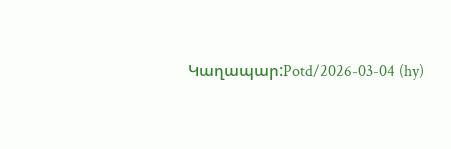Կաղապար:Potd/2026-03-04 (hy)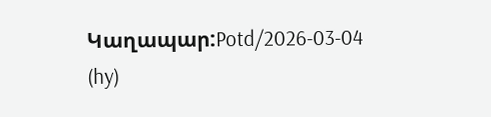Կաղապար:Potd/2026-03-04 (hy)